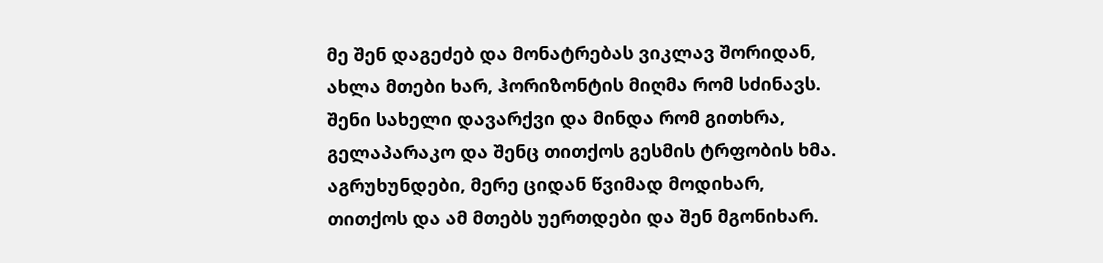მე შენ დაგეძებ და მონატრებას ვიკლავ შორიდან,
ახლა მთები ხარ, ჰორიზონტის მიღმა რომ სძინავს.
შენი სახელი დავარქვი და მინდა რომ გითხრა,
გელაპარაკო და შენც თითქოს გესმის ტრფობის ხმა.
აგრუხუნდები, მერე ციდან წვიმად მოდიხარ,
თითქოს და ამ მთებს უერთდები და შენ მგონიხარ.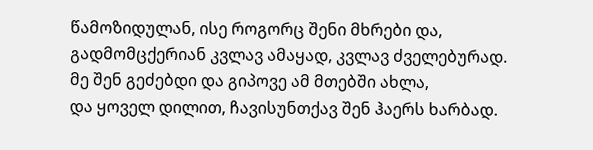წამოზიდულან, ისე როგორც შენი მხრები და,
გადმომცქერიან კვლავ ამაყად, კვლავ ძველებურად.
მე შენ გეძებდი და გიპოვე ამ მთებში ახლა,
და ყოველ დილით, ჩავისუნთქავ შენ ჰაერს ხარბად.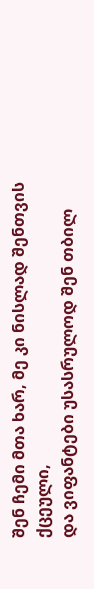შენ ჩემი მთა ხარ, მე კი ნისლად შენთვის ქცეული,
და ვიფანტები უსასრულოდ შენ თბილ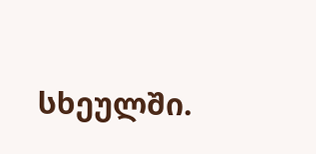სხეულში.